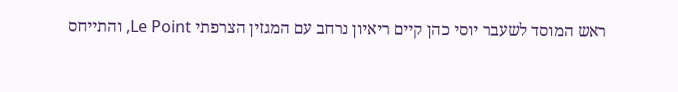ראש המוסד לשעבר יוסי כהן קיים ריאיון נרחב עם המגזין הצרפתי Le Point, והתייחס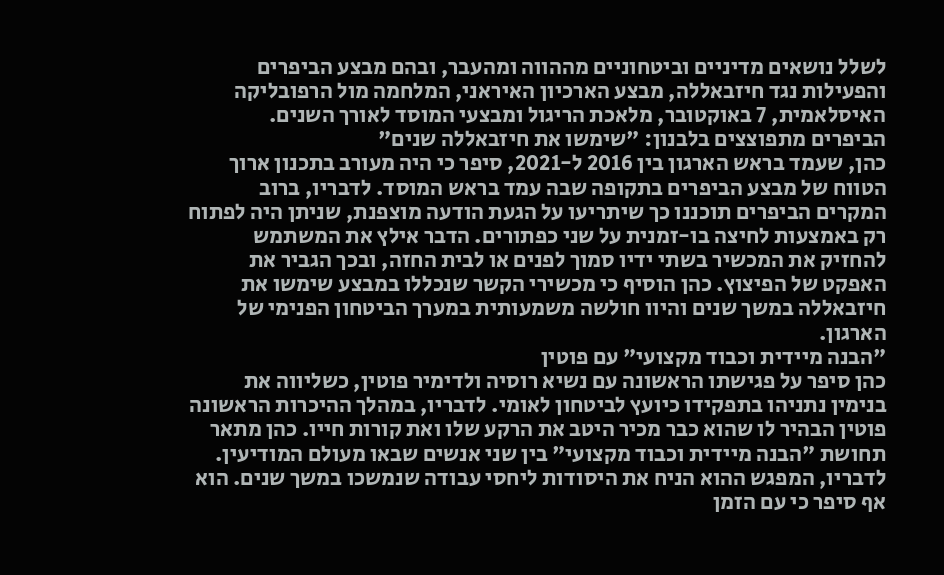לשלל נושאים מדיניים וביטחוניים מההווה ומהעבר, ובהם מבצע הביפרים והפעילות נגד חיזבאללה, מבצע הארכיון האיראני, המלחמה מול הרפובליקה האיסלאמית, 7 באוקטובר, מלאכת הריגול ומבצעי המוסד לאורך השנים.
הביפרים מתפוצצים בלבנון: "שימשו את חיזבאללה שנים"
כהן, שעמד בראש הארגון בין 2016 ל-2021, סיפר כי היה מעורב בתכנון ארוך הטווח של מבצע הביפרים בתקופה שבה עמד בראש המוסד. לדבריו, ברוב המקרים הביפרים תוכננו כך שיתריעו על הגעת הודעה מוצפנת, שניתן היה לפתוח רק באמצעות לחיצה בו-זמנית על שני כפתורים. הדבר אילץ את המשתמש להחזיק את המכשיר בשתי ידיו סמוך לפנים או לבית החזה, ובכך הגביר את האפקט של הפיצוץ. כהן הוסיף כי מכשירי הקשר שנכללו במבצע שימשו את חיזבאללה במשך שנים והיוו חולשה משמעותית במערך הביטחון הפנימי של הארגון.
"הבנה מיידית וכבוד מקצועי" עם פוטין
כהן סיפר על פגישתו הראשונה עם נשיא רוסיה ולדימיר פוטין, כשליווה את בנימין נתניהו בתפקידו כיועץ לביטחון לאומי. לדבריו, במהלך ההיכרות הראשונה פוטין הבהיר לו שהוא כבר מכיר היטב את הרקע שלו ואת קורות חייו. כהן מתאר תחושת "הבנה מיידית וכבוד מקצועי" בין שני אנשים שבאו מעולם המודיעין. לדבריו, המפגש ההוא הניח את היסודות ליחסי עבודה שנמשכו במשך שנים. הוא אף סיפר כי עם הזמן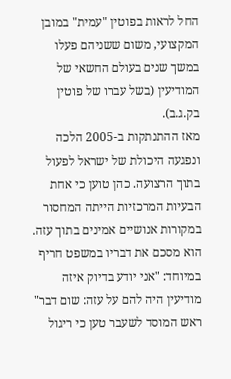החל לראות בפוטין "עמית" במובן המקצועי, משום ששניהם פעלו במשך שנים בעולם החשאי של המודיעין (בשל עברו של פוטין בק.ג.ב).
מאז ההתנתקות ב-2005 הלכה ונפגעה היכולת של ישראל לפעול בתוך הרצועה. כהן טוען כי אחת הבעיות המרכזיות הייתה המחסור במקורות אנושיים אמינים בתוך עזה. הוא מסכם את דבריו במשפט חריף במיוחד: "אני יודע בדיוק איזה מודיעין היה להם על עזה: שום דבר"
ראש המוסד לשעבר טען כי ריגול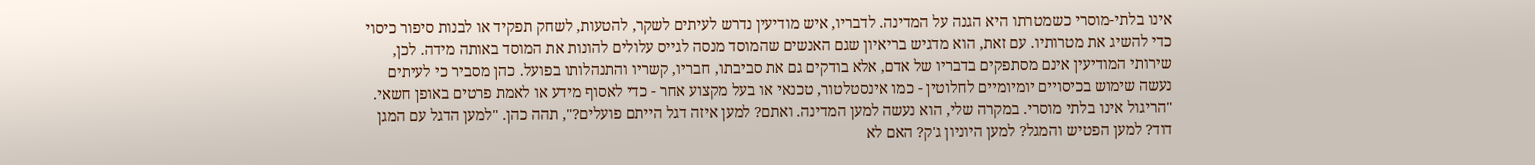אינו בלתי-מוסרי כשמטרתו היא הגנה על המדינה. לדבריו, איש מודיעין נדרש לעיתים לשקר, להטעות, לשחק תפקיד או לבנות סיפור כיסוי כדי להשיג את מטרותיו. עם זאת, הוא מדגיש בריאיון שגם האנשים שהמוסד מנסה לגייס עלולים להונות את המוסד באותה מידה. לכן, שירותי המודיעין אינם מסתפקים בדבריו של אדם, אלא בודקים גם את סביבתו, חבריו, קשריו והתנהלותו בפועל. כהן מסביר כי לעיתים נעשה שימוש בכיסויים יומיומיים לחלוטין - כמו אינסטלטור, טכנאי או בעל מקצוע אחר - כדי לאסוף מידע או לאמת פרטים באופן חשאי.
"הריגול אינו בלתי מוסרי. במקרה שלי, הוא נעשה למען המדינה. ואתם? למען איזה דגל הייתם פועלים?", תהה כהן. "למען הדגל עם המגן דוד? למען הפטיש והמגל? למען היוניון ג'ק? האם לא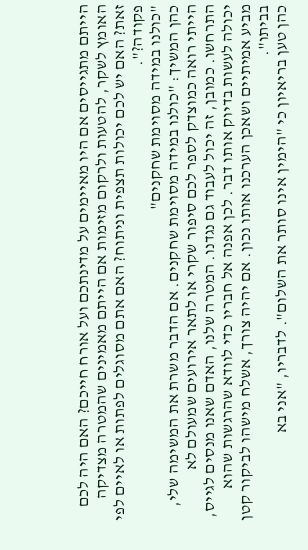הייתם מתגייסים אם היו מאיימים על מדינתכם ועל אורח חייכם? האם היה לכם האומץ לשקר, להטעות ולרקום מזימות אם הייתם מאמינים שהמטרה מצדיקה זאת? האם יש לכם יכולות תצפית וניתוח? האם אתם מסוגלים לפתות או לאיים לפי פקודה?".
"כולנו במידה מסוימת שחקנים"
כהן המשיך: "כולנו במידה מסוימת שחקנים. אם הדבר משרת את המשימה שלי, הייתי רואה כמוצדק לספר לכם סיפור שקרי או לתאר אירועים שמעולם לא התרחשו. כמובן, זה יכול לעבוד גם נגדנו. המטרה שלנו, האדם שאנו מנסים לגייס, יכולה לעשות בדיוק אותו דבר. לכן אפנה אל חבריו כדי לוודא שהרגשות שהוא מביע אמיתיים ושאכן הערכנו אותו נכון. אם יהיה צורך, אשלח מישהו לביקור קטן בביתו".
כהן טען בריאיון כי "הימין אינו סותר את השלום". לדבריו, "אני בא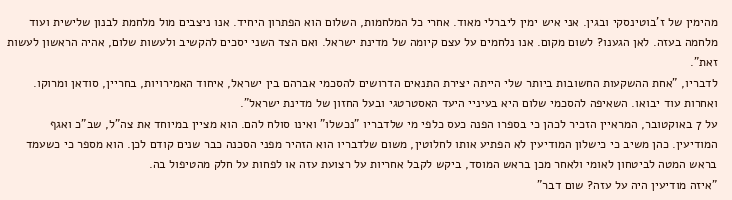מהימין של ז'בוטינסקי ובגין. אני איש ימין ליברלי מאוד. אחרי כל המלחמות, השלום הוא הפתרון היחיד. אנו ניצבים מול מלחמת לבנון שלישית ועוד מלחמה בעזה. לאן הגענו? לשום מקום. אנו נלחמים על עצם קיומה של מדינת ישראל. ואם הצד השני יסכים להקשיב ולעשות שלום, אהיה הראשון לעשות זאת".
לדבריו, "אחת ההשקעות החשובות ביותר שלי הייתה יצירת התנאים הדרושים להסכמי אברהם בין ישראל, איחוד האמירויות, בחריין, סודאן ומרוקו. ואחרות עוד יבואו. השאיפה להסכמי שלום היא בעיניי היעד האסטרטגי ובעל החזון של מדינת ישראל".
על 7 באוקטובר, המראיין הזכיר לכהן כי בספרו הפנה כעס כלפי מי שלדבריו "נכשלו" ואינו סולח להם. הוא מציין במיוחד את צה"ל, שב"כ ואגף המודיעין. כהן משיב כי כישלון המודיעין לא הפתיע אותו לחלוטין, משום שלדבריו הוא הזהיר מפני הסכנה כבר שנים קודם לכן. הוא מספר כי כשעמד בראש המטה לביטחון לאומי ולאחר מכן בראש המוסד, ביקש לקבל אחריות על רצועת עזה או לפחות על חלק מהטיפול בה.
"איזה מודיעין היה על עזה? שום דבר"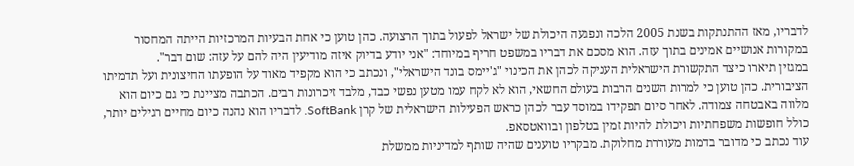לדבריו, מאז ההתנתקות בשנת 2005 הלכה ונפגעה היכולת של ישראל לפעול בתוך הרצועה. כהן טוען כי אחת הבעיות המרכזיות הייתה המחסור במקורות אנושיים אמינים בתוך עזה. הוא מסכם את דבריו במשפט חריף במיוחד: "אני יודע בדיוק איזה מודיעין היה להם על עזה: שום דבר".
במגזין תיארו כיצד התקשורת הישראלית העניקה לכהן את הכינוי "ג'יימס בונד הישראלי", ונכתב כי הוא מקפיד מאוד על הופעתו החיצונית ועל תדמיתו הציבורית. כהן טוען כי למרות השנים הרבות בעולם החשאי, הוא לא לקח עמו מטען נפשי כבד, מלבד זיכרונות רבים. הכתבה מציינת כי גם כיום הוא מלווה באבטחה צמודה. לאחר סיום תפקידו במוסד עבר לכהן כראש הפעילות הישראלית של קרן SoftBank. לדבריו הוא נהנה כיום מחיים רגילים יותר, כולל חופשות משפחתיות ויכולת להיות זמין בטלפון ובוואטסאפ.
עוד נכתב כי מדובר בדמות מעוררת מחלוקת. מבקריו טוענים שהיה שותף למדיניות ממשלת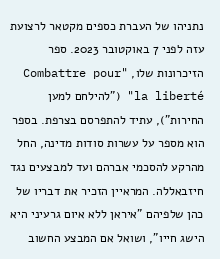נתניהו של העברת כספים מקטאר לרצועת עזה לפני 7 באוקטובר 2023. ספר הזיכרונות שלו, "Combattre pour la liberté" ("להילחם למען החירות"), עתיד להתפרסם בצרפת. בספר הוא מספר על עשרות סודות מדינה, החל מהרקע להסכמי אברהם ועד למבצעים נגד חיזבאללה. המראיין הזכיר את דבריו של כהן שלפיהם "איראן ללא איום גרעיני היא הישג חייו", ושואל אם המבצע החשוב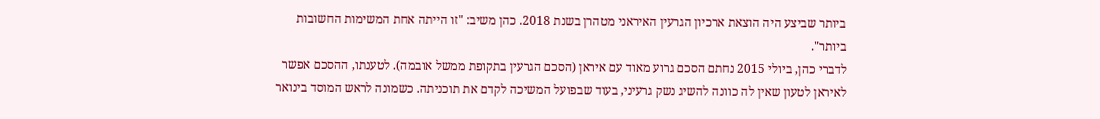ביותר שביצע היה הוצאת ארכיון הגרעין האיראני מטהרן בשנת 2018. כהן משיב: "זו הייתה אחת המשימות החשובות ביותר".
לדברי כהן, ביולי 2015 נחתם הסכם גרוע מאוד עם איראן (הסכם הגרעין בתקופת ממשל אובמה). לטענתו, ההסכם אפשר לאיראן לטעון שאין לה כוונה להשיג נשק גרעיני, בעוד שבפועל המשיכה לקדם את תוכניתה. כשמונה לראש המוסד בינואר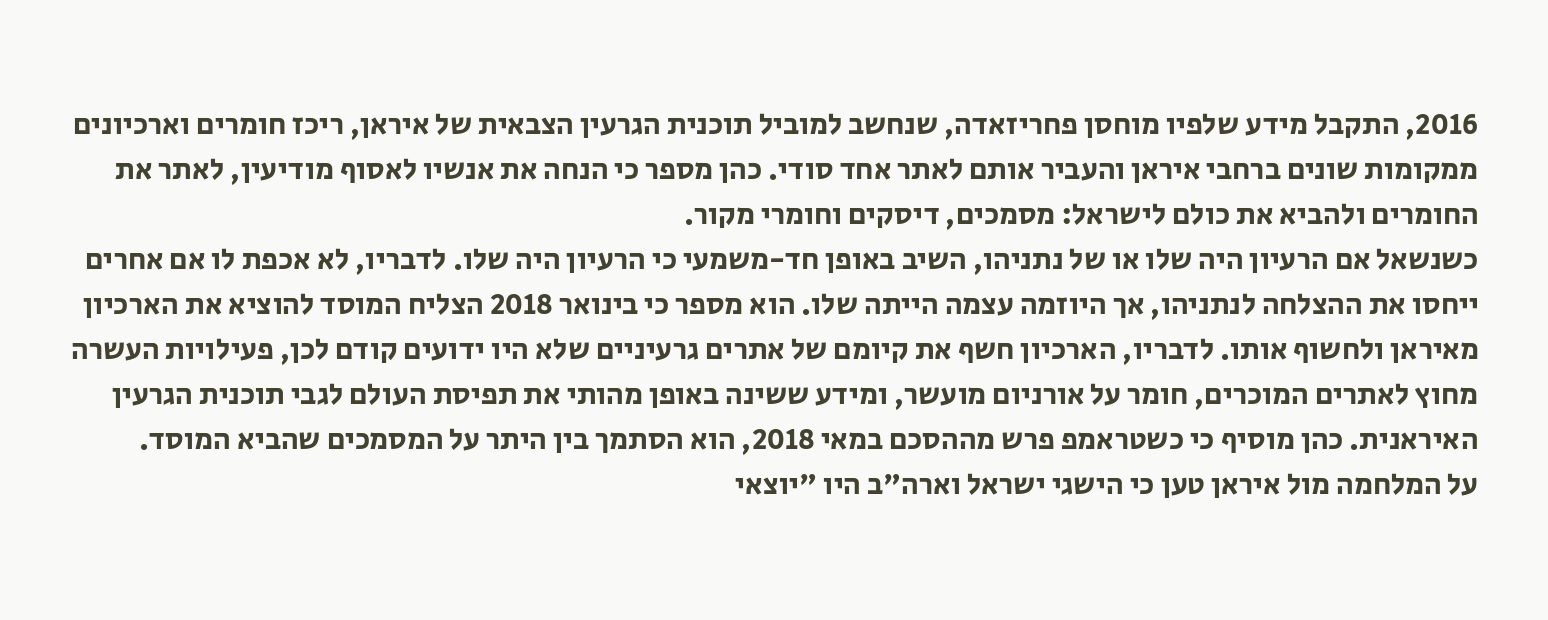2016, התקבל מידע שלפיו מוחסן פחריזאדה, שנחשב למוביל תוכנית הגרעין הצבאית של איראן, ריכז חומרים וארכיונים ממקומות שונים ברחבי איראן והעביר אותם לאתר אחד סודי. כהן מספר כי הנחה את אנשיו לאסוף מודיעין, לאתר את החומרים ולהביא את כולם לישראל: מסמכים, דיסקים וחומרי מקור.
כשנשאל אם הרעיון היה שלו או של נתניהו, השיב באופן חד-משמעי כי הרעיון היה שלו. לדבריו, לא אכפת לו אם אחרים ייחסו את ההצלחה לנתניהו, אך היוזמה עצמה הייתה שלו. הוא מספר כי בינואר 2018 הצליח המוסד להוציא את הארכיון מאיראן ולחשוף אותו. לדבריו, הארכיון חשף את קיומם של אתרים גרעיניים שלא היו ידועים קודם לכן, פעילויות העשרה מחוץ לאתרים המוכרים, חומר על אורניום מועשר, ומידע ששינה באופן מהותי את תפיסת העולם לגבי תוכנית הגרעין האיראנית. כהן מוסיף כי כשטראמפ פרש מההסכם במאי 2018, הוא הסתמך בין היתר על המסמכים שהביא המוסד.
על המלחמה מול איראן טען כי הישגי ישראל וארה"ב היו "יוצאי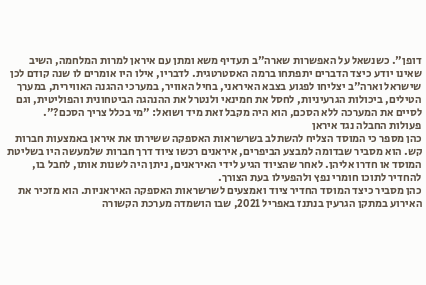דופן". כשנשאל על האפשרות שארה"ב תעדיף משא ומתן עם איראן למרות המלחמה, השיב שאינו יודע כיצד הדברים יתפתחו ברמה האסטרטגית. לדבריו, אילו היו אומרים לו שנה קודם לכן שישראל וארה"ב יצליחו לפגוע בצבא האיראני, בחיל האוויר, במערכי ההגנה האווירית, במערך הטילים, ביכולות הגרעיניות, לחסל את חמינאי ולנטרל את ההנהגה הביטחונית והפוליטית, וגם לסיים את המערכה ללא הסכם, הוא היה מקבל זאת מיד ושואל: "מי בכלל צריך הסכם?".
פעולות החבלה נגד איראן
כהן מספר כי המוסד הצליח להשתלב בשרשראות האספקה ששירתו את איראן באמצעות חברות קש. הוא מסביר שבדומה למבצע הביפרים, איראנים רכשו ציוד דרך חברות שלמעשה היו בשליטת המוסד או חדרו אליהן. לאחר שהציוד הגיע לידי האיראנים, ניתן היה לשנות אותו, לחבל בו, להחדיר לתוכו חומרי נפץ ולהפעילו בעת הצורך.
כהן מסביר כיצד המוסד החדיר ציוד ואמצעים לשרשראות האספקה האיראניות. הוא מזכיר את האירוע במתקן הגרעין בנתנז באפריל 2021, שבו הושמדה מערכת הקשורה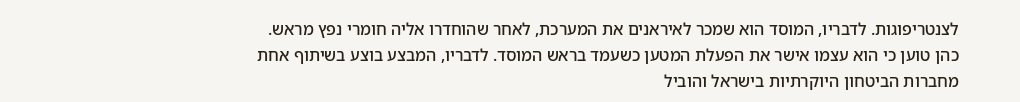לצנטריפוגות. לדבריו, המוסד הוא שמכר לאיראנים את המערכת, לאחר שהוחדרו אליה חומרי נפץ מראש. כהן טוען כי הוא עצמו אישר את הפעלת המטען כשעמד בראש המוסד. לדבריו, המבצע בוצע בשיתוף אחת מחברות הביטחון היוקרתיות בישראל והוביל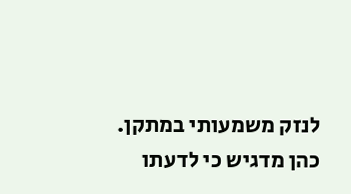לנזק משמעותי במתקן.
כהן מדגיש כי לדעתו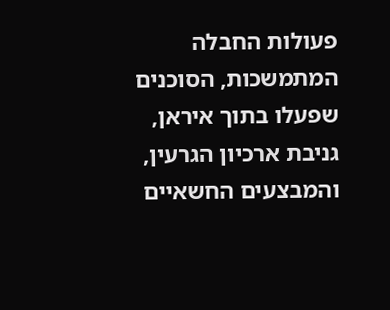פעולות החבלה המתמשכות, הסוכנים שפעלו בתוך איראן, גניבת ארכיון הגרעין, והמבצעים החשאיים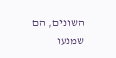השונים, הם שמנעו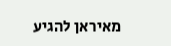מאיראן להגיע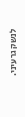לנשק גרעיני.